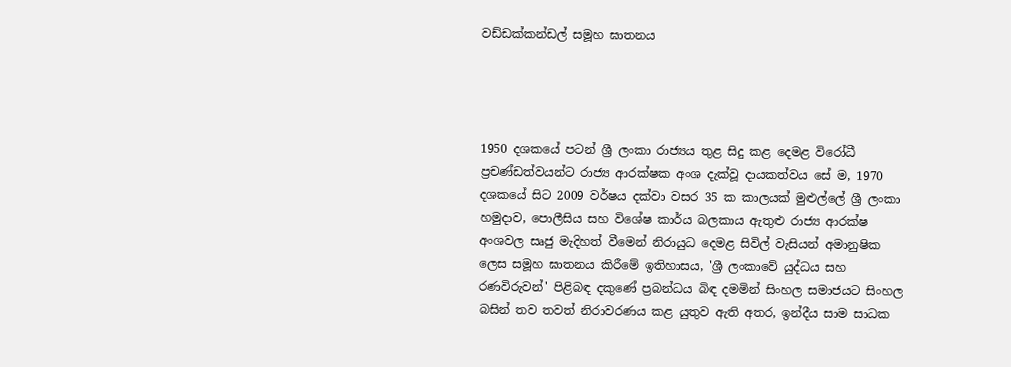වඩ්ඩක්කන්ඩල් සමූහ ඝාතනය




1950 දශකයේ පටන් ශ්‍රී ලංකා රාජ්‍යය තුළ සිදු කළ දෙමළ විරෝධී ප්‍රචණ්ඩත්වයන්ට රාජ්‍ය ආරක්ෂක අංශ දැක්වූ දායකත්වය සේ ම, 1970 දශකයේ සිට 2009 වර්ෂය දක්වා වසර 35 ක කාලයක් මුළුල්ලේ ශ්‍රී ලංකා හමුදාව, පොලීසිය සහ විශේෂ කාර්ය බලකාය ඇතුළු රාජ්‍ය ආරක්ෂ අංශවල සෘජු මැදිහත් වීමෙන් නිරායුධ දෙමළ සිවිල් වැසියන් අමානුෂික ලෙස සමූහ ඝාතනය කිරීමේ ඉතිහාසය, 'ශ්‍රී ලංකාවේ යුද්ධය සහ රණවිරුවන්' පිළිබඳ දකුණේ ප්‍රබන්ධය බිඳ දමමින් සිංහල සමාජයට සිංහල බසින් තව තවත් නිරාවරණය කළ යුතුව ඇති අතර, ඉන්දීය සාම සාධක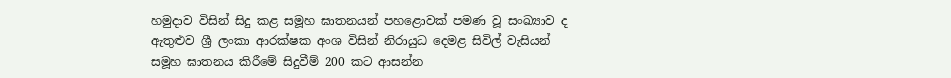හමුදාව විසින් සිදු කළ සමූහ ඝාතනයන් පහළොවක් පමණ වූ සංඛ්‍යාව ද ඇතුළුව ශ්‍රී ලංකා ආරක්ෂක අංශ විසින් නිරායුධ දෙමළ සිවිල් වැසියන් සමූහ ඝාතනය කිරීමේ සිදුවීම් 200 කට ආසන්න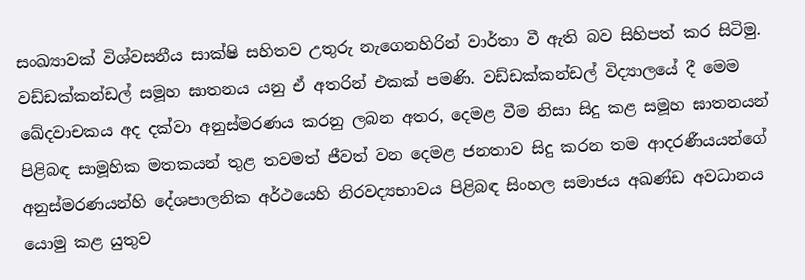සංඛ්‍යාවක් විශ්වසනීය සාක්ෂි සහිතව උතුරු නැගෙනහිරින් වාර්තා වී ඇති බව සිහිපත් කර සිටිමු. වඩ්ඩක්කන්ඩල් සමූහ ඝාතනය යනු ඒ අතරින් එකක් පමණි. වඩ්ඩක්කන්ඩල් විද්‍යාලයේ දී මෙම ඛේදවාචකය අද දක්වා අනුස්මරණය කරනු ලබන අතර, දෙමළ වීම නිසා සිදු කළ සමූහ ඝාතනයන් පිළිබඳ සාමූහික මතකයන් තුළ තවමත් ජීවත් වන දෙමළ ජනතාව සිදු කරන තම ආදරණීයයන්ගේ අනුස්මරණයන්හි දේශපාලනික අර්ථයෙහි නිරවද්‍යභාවය පිළිබඳ සිංහල සමාජය අඛණ්ඩ අවධානය යොමු කළ යුතුව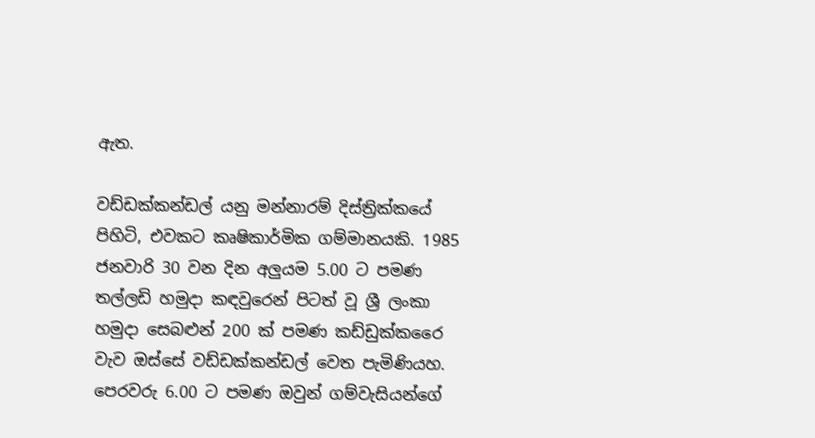ඇත.

වඩ්ඩක්කන්ඩල් යනු මන්නාරම් දිස්ත්‍රික්කයේ පිහිටි, එවකට කෘෂිකාර්මික ගම්මානයකි. 1985 ජනවාරි 30 වන දින අලුයම 5.00 ට පමණ තල්ලඩි හමුදා කඳවුරෙන් පිටත් වූ ශ්‍රී ලංකා හමුදා සෙබළුන් 200 ක් පමණ කඩ්ඩුක්කරෛ වැව ඔස්සේ වඩ්ඩක්කන්ඩල් වෙත පැමිණියහ. පෙරවරු 6.00 ට පමණ ඔවුන් ගම්වැසියන්ගේ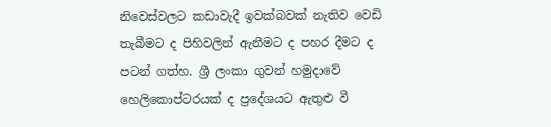නිවෙස්වලට කඩාවැදී ඉවක්බවක් නැතිව වෙඩි තැබීමට ද පිහිවලින් ඇනීමට ද පහර දීමට ද පටන් ගත්හ. ශ්‍රී ලංකා ගුවන් හමුදාවේ හෙලිකොප්ටරයක් ද ප්‍රදේශයට ඇතුළු වී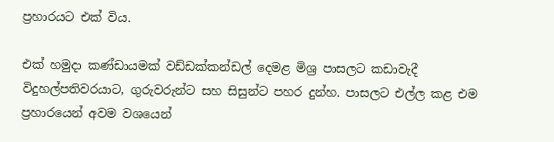ප්‍රහාරයට එක් විය.

එක් හමුදා කණ්ඩායමක් වඩ්ඩක්කන්ඩල් දෙමළ මිශ්‍ර පාසලට කඩාවැදී විදුහල්පතිවරයාට, ගුරුවරුන්ට සහ සිසුන්ට පහර දුන්හ. පාසලට එල්ල කළ එම ප්‍රහාරයෙන් අවම වශයෙන්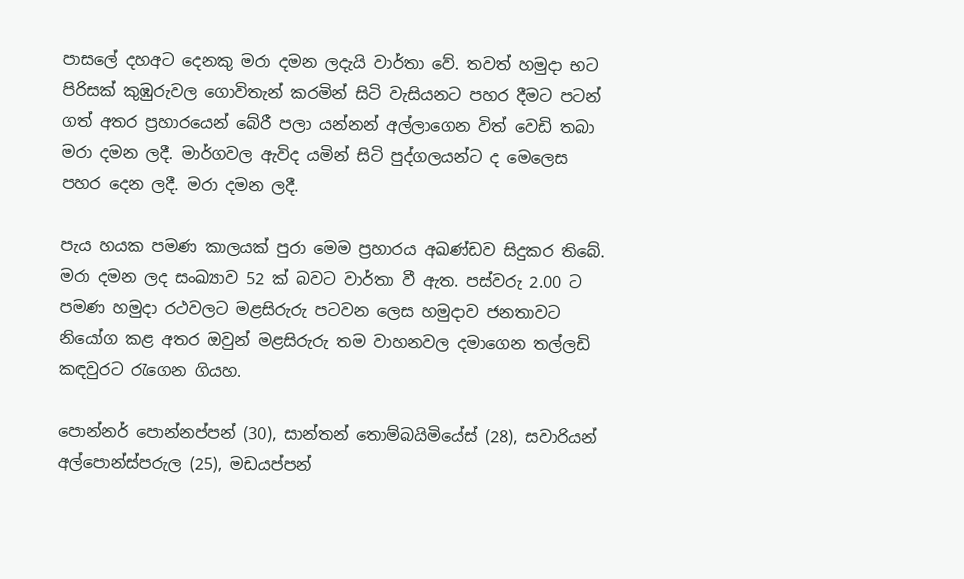පාසලේ දහඅට දෙනකු මරා දමන ලදැයි වාර්තා වේ. තවත් හමුදා භට පිරිසක් කුඹුරුවල ගොවිතැන් කරමින් සිටි වැසියනට පහර දීමට පටන් ගත් අතර ප්‍රහාරයෙන් බේරී පලා යන්නන් අල්ලාගෙන විත් වෙඩි තබා මරා දමන ලදී. මාර්ගවල ඇවිද යමින් සිටි පුද්ගලයන්ට ද මෙලෙස පහර දෙන ලදී. මරා දමන ලදී.

පැය හයක පමණ කාලයක් පුරා මෙම ප්‍රහාරය අඛණ්ඩව සිදුකර තිබේ. මරා දමන ලද සංඛ්‍යාව 52 ක් බවට වාර්තා වී ඇත. පස්වරු 2.00 ට පමණ හමුදා රථවලට මළසිරුරු පටවන ලෙස හමුදාව ජනතාවට නියෝග කළ අතර ඔවුන් මළසිරුරු තම වාහනවල දමාගෙන තල්ලඩි කඳවුරට රැගෙන ගියහ.

පොන්නර් පොන්නප්පන් (30), සාන්තන් තොම්බයිමියේස් (28), සවාරියන් අල්පොන්ස්පරුල (25), මඩයප්පන්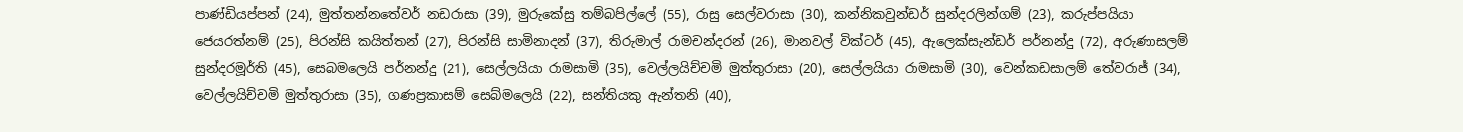පාණ්ඩියප්පන් (24), මුත්තන්නතේවර් නඩරාසා (39), මුරුකේසු තම්බපිල්ලේ (55), රාසු සෙල්වරාසා (30), කන්නිකවුන්ඩර් සුන්දරලින්ගම් (23), කරුප්පයියා ජෙයරත්නම් (25), පිරන්සි කයිත්තන් (27), පිරන්සි සාමිනාදන් (37), තිරුමාල් රාමචන්දරන් (26), මානවල් වික්ටර් (45), ඇලෙක්සැන්ඩර් පර්නන්දු (72), අරුණාසලම් සුන්දරමූර්ති (45), සෙබමලෙයි පර්නන්දු (21), සෙල්ලයියා රාමසාමි (35), වෙල්ලයිච්චමි මුත්තුරාසා (20), සෙල්ලයියා රාමසාමි (30), වෙන්කඩසාලම් තේවරාජ් (34), වෙල්ලයිච්චමි මුත්තුරාසා (35), ගණප්‍රකාසම් සෙබ්මලෙයි (22), සන්තියකු ඇන්තනි (40),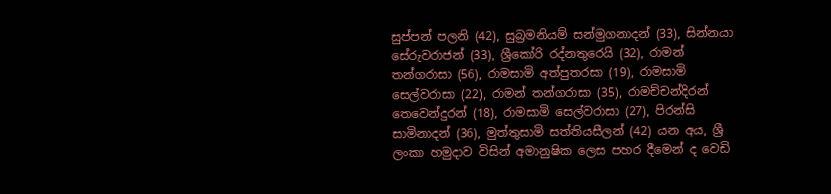සුප්පන් පලනි (42), සුබ්‍රමනියම් සන්මුගනාදන් (33), සින්නයා සේරුවරාජන් (33), ශ්‍රීකෝරි රද්නතුරෙයි (32), රාමන් තන්ගරාසා (56), රාමසාමි අත්පුතරසා (19), රාමසාමි සෙල්වරාසා (22), රාමන් තන්ගරාසා (35), රාමච්චන්දිරන් තෙවෙන්දුරන් (18), රාමසාමි සෙල්වරාසා (27), පිරන්සි සාමිනාදන් (36), මුත්තුසාමි සත්තියසීලන් (42) යන අය, ශ්‍රී ලංකා හමුදාව විසින් අමානුෂික ලෙස පහර දීමෙන් ද වෙඩි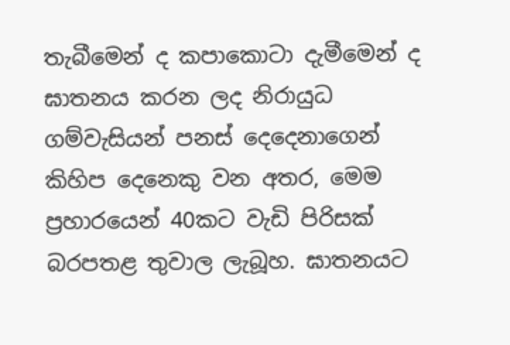තැබීමෙන් ද කපාකොටා දැමීමෙන් ද ඝාතනය කරන ලද නිරායුධ ගම්වැසියන් පනස් දෙදෙනාගෙන් කිහිප දෙනෙකු වන අතර, මෙම ප්‍රහාරයෙන් 40කට වැඩි පිරිසක් බරපතළ තුවාල ලැබූහ. ඝාතනයට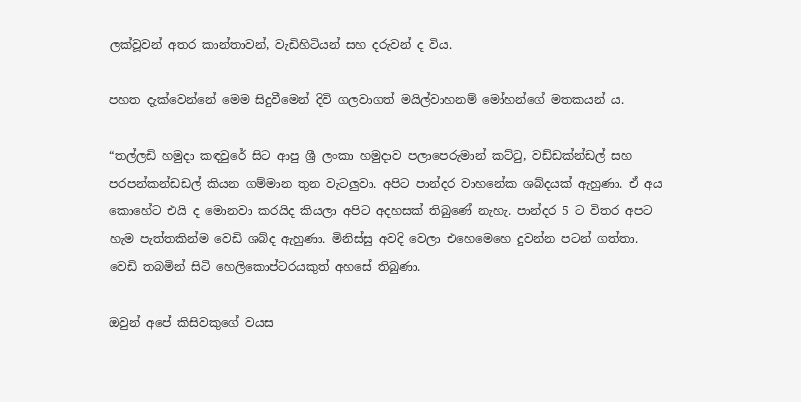ලක්වූවන් අතර කාන්තාවන්, වැඩිහිටියන් සහ දරුවන් ද විය.

පහත දැක්වෙන්නේ මෙම සිදුවීමෙන් දිවි ගලවාගත් මයිල්වාහනම් ‌මෝහන්ගේ මතකයන් ය.

“තල්ලඩි හමුදා කඳවුරේ සිට ආපු ශ්‍රී ලංකා හමුදාව පලාපෙරුමාන් කට්ටු, වඩ්ඩක්න්ඩල් සහ පරපන්කන්ඩඩල් කියන ගම්මාන තුන වැටලුවා. අපිට පාන්දර වාහනේක ශබ්දයක් ඇහුණා. ඒ අය කොහේට එයි ද මොනවා කරයිද කියලා අපිට අදහසක් තිබුණේ නැහැ. පාන්දර 5 ට විතර අපට හැම පැත්තකින්ම වෙඩි ශබ්ද ඇහුණා. මිනිස්සු අවදි වෙලා එහෙමෙහෙ දුවන්න පටන් ගත්තා. වෙඩි තබමින් සිටි හෙලිකොප්ටරයකුත් අහසේ තිබුණා.

ඔවුන් අපේ කිසිවකුගේ වයස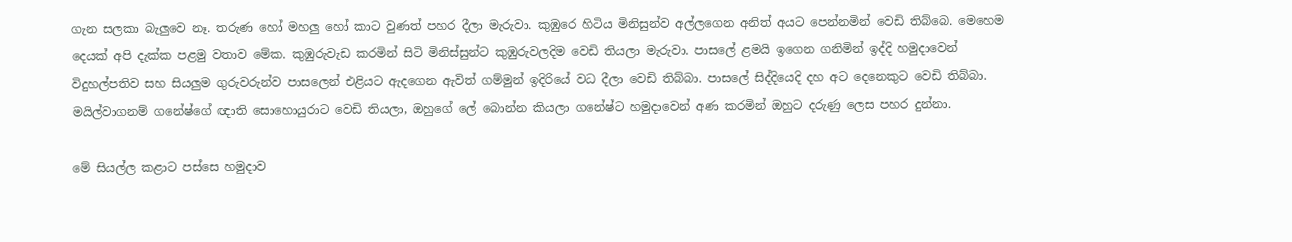ගැන සලකා බැලුවෙ නෑ. තරුණ හෝ මහලු හෝ කාට වුණත් පහර දීලා මැරුවා. කුඹුරෙ හිටිය මිනිසුන්ව අල්ලගෙන අනිත් අයට පෙන්නමින් වෙඩි තිබ්බෙ. මෙහෙම දෙයක් අපි දැක්ක පළමු වතාව මේක. කුඹුරුවැඩ කරමින් සිටි මිනිස්සුන්ට කුඹුරුවලදිම වෙඩි තියලා මැරුවා. පාසලේ ළමයි ඉගෙන ගනිමින් ඉද්දි හමුදාවෙන් විදුහල්පතිව සහ සියලුම ගුරුවරුන්ව පාසලෙන් එළියට ඇදගෙන ඇවිත් ගම්මුන් ඉදිරියේ වධ දීලා වෙඩි තිබ්බා. පාසලේ සිද්දියෙදි දහ අට දෙනෙකුට වෙඩි තිබ්බා. මයිල්වාගනම් ගනේෂ්ගේ ඥාති සොහොයුරාට වෙඩි තියලා, ඔහුගේ ලේ බොන්න කියලා ගනේෂ්ට හමුදාවෙන් අණ කරමින් ඔහුට දරුණු ලෙස පහර දුන්නා.

මේ සියල්ල කළාට පස්සෙ හමුදාව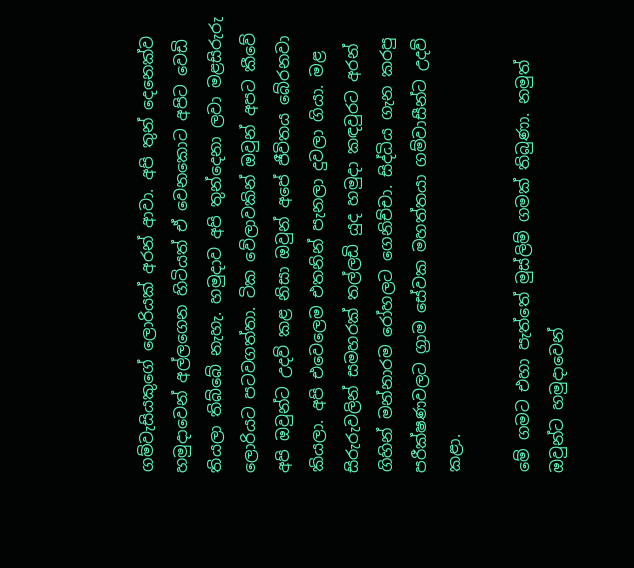ගම්වැසියකුගේ ලොරියක් අරන් ආවා. අපි තුන් දෙනෙක්ව හමුදාවෙන් අල්ලගෙන හිටියත් ඒ වෙනකොට අපිට වෙඩි තියලා තිබ්බේ නැහැ. හමුදාව අපි තුන්දෙනා ලවා මළසිරුරු ලොරියට පටවගත්තා. ටික වේලාවකින් ඔවුන් අපට කීවේ අපි ඔවුන්ට උදව් කළ නිසා ඔවුන් අපේ ජීවිතය බේරනවා කියලා. අපි එවෙලෙම එතනින් පැනලා දුවලා ගියා. මළ සිරුරුවලින් සමහරක් තල්ලඩි යුද හමුදා කඳවුරට අරන් ගිහින් මන්නාරම රෝහලට ගෙනිච්චා. සිද්ධිය ගැන කරපු පරීක්ෂණවලට ග්‍රාම සේවක මහත්තයා ගම්වාසීන්ට උදව් කළා.

මේ ගමට එහා පැත්තේ මුස්ලිම් ගමක් තිබුණා. නමුත් ඔවුන්ට හමුදාවෙන්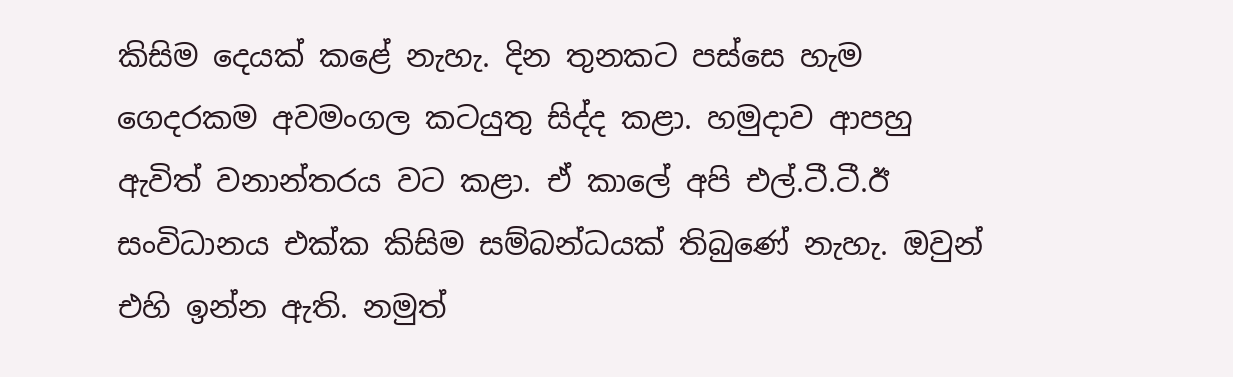කිසිම දෙයක් කළේ නැහැ. දින තුනකට පස්සෙ හැම ගෙදරකම අවමංගල කටයුතු සිද්ද කළා. හමුදාව ආපහු ඇවිත් වනාන්තරය වට කළා. ඒ කාලේ අපි එල්.ටී.ටී.ඊ සංවිධානය එක්ක කිසිම සම්බන්ධයක් තිබුණේ නැහැ. ඔවුන් එහි ඉන්න ඇති. නමුත්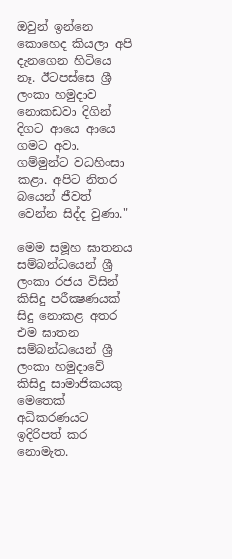ඔවුන් ඉන්නෙ කොහෙද කියලා අපි දැනගෙන හිටියෙ නෑ. ඊටපස්සෙ ශ්‍රී ලංකා හමුදාව නොකඩවා දිගින් දිගට ආයෙ ආයෙ ගමට අවා. ගම්මුන්ට වධහිංසා කළා. අපිට නිතර බයෙන් ජීවත් වෙන්න සිද්ද වුණා."

මෙම සමූහ ඝාතනය සම්බන්ධයෙන් ශ්‍රී ලංකා රජය විසින් කිසිදු පරීක්‍ෂණයක් සිදු නොකළ අතර එම ඝාතන සම්බන්ධයෙන් ශ්‍රී ලංකා හමුදාවේ කිසිදු සාමාජිකයකු මෙතෙක් අධිකරණයට ඉදිරිපත් කර නොමැත.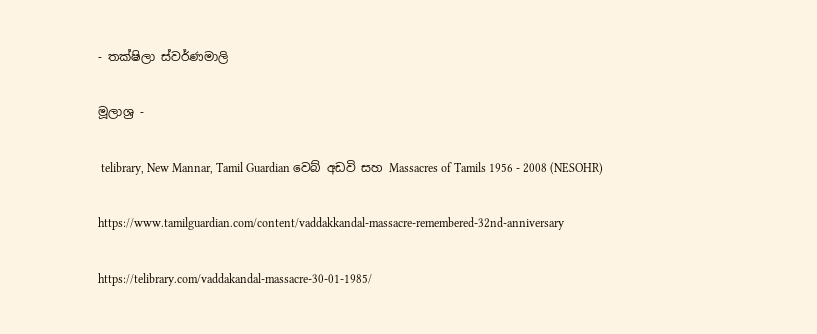- තක්ෂිලා ස්වර්ණමාලි

මූලාශ්‍ර -

 telibrary, New Mannar, Tamil Guardian වෙබ් අඩවි සහ Massacres of Tamils 1956 - 2008 (NESOHR)

https://www.tamilguardian.com/content/vaddakkandal-massacre-remembered-32nd-anniversary

https://telibrary.com/vaddakandal-massacre-30-01-1985/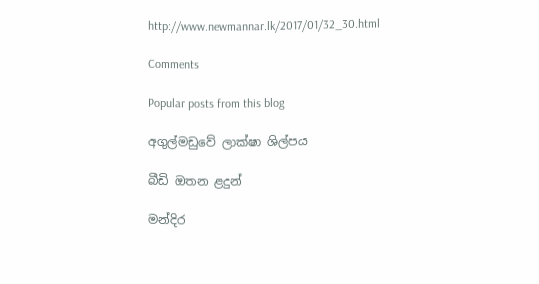http://www.newmannar.lk/2017/01/32_30.html

Comments

Popular posts from this blog

අගුල්මඩුවේ ලාක්ෂා ශිල්පය

බීඩි ඔතන ළදුන්

මන්දිර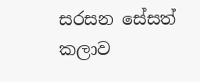සරසන සේසත් කලාව